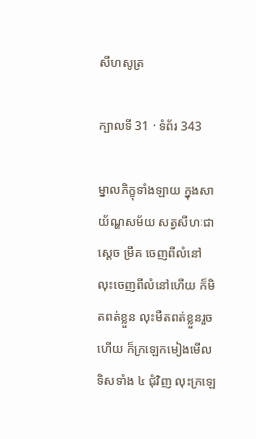សីហសូត្រ

ក្បាលទី 31 · ទំព័រ 343

ម្នាលភិក្ខុទាំងឡាយ ក្នុងសាយ័ណ្ហសម័យ សត្វសីហៈជាស្តេច ម្រឹគ ចេញពីលំនៅ លុះចេញពីលំនៅហើយ ក៏មិតពត់ខ្លួន លុះមឺតពត់ខ្លួនរួចហើយ ក៏ក្រឡេកមៀងមើលទិសទាំង ៤ ជុំវិញ លុះក្រឡេ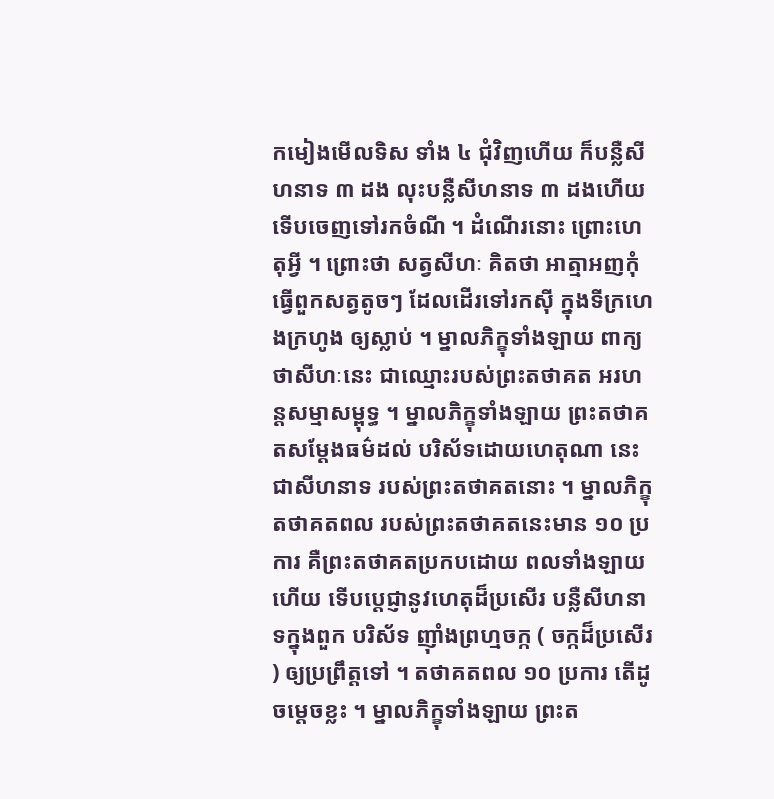កមៀងមើលទិស ទាំង ៤ ជុំវិញហើយ ក៏បន្លឺសីហនាទ ៣ ដង លុះបន្លឺសីហនាទ ៣ ដងហើយ ទើបចេញទៅរកចំណី ។ ដំណើរនោះ ព្រោះហេតុអ្វី ។ ព្រោះថា សត្វសីហៈ គិតថា អាត្មាអញកុំធ្វើពួកសត្វតូចៗ ដែលដើរទៅរកស៊ី ក្នុងទីក្រហេងក្រហូង ឲ្យស្លាប់ ។ ម្នាលភិក្ខុទាំងឡាយ ពាក្យថាសីហៈនេះ ជាឈ្មោះរបស់ព្រះតថាគត អរហន្តសម្មាសម្ពុទ្ធ ។ ម្នាលភិក្ខុទាំងឡាយ ព្រះតថាគតសម្តែងធម៌ដល់ បរិស័ទដោយហេតុណា នេះជាសីហនាទ របស់ព្រះតថាគតនោះ ។ ម្នាលភិក្ខុ តថាគតពល របស់ព្រះតថាគតនេះមាន ១០ ប្រការ គឺព្រះតថាគតប្រកបដោយ ពលទាំងឡាយហើយ ទើបប្តេជ្ញានូវហេតុដ៏ប្រសើរ បន្លឺសីហនាទក្នុងពួក បរិស័ទ ញ៉ាំងព្រហ្មចក្ក ( ចក្កដ៏ប្រសើរ ) ឲ្យប្រព្រឹត្តទៅ ។ តថាគតពល ១០ ប្រការ តើដូចម្តេចខ្លះ ។ ម្នាលភិក្ខុទាំងឡាយ ព្រះត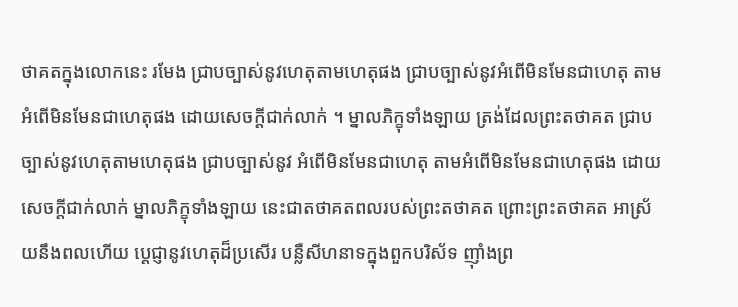ថាគតក្នុងលោកនេះ រមែង ជ្រាបច្បាស់នូវហេតុតាមហេតុផង ជ្រាបច្បាស់នូវអំពើមិនមែនជាហេតុ តាម អំពើមិនមែនជាហេតុផង ដោយសេចក្តីជាក់លាក់ ។ ម្នាលភិក្ខុទាំងឡាយ ត្រង់ដែលព្រះតថាគត ជ្រាបច្បាស់នូវហេតុតាមហេតុផង ជ្រាបច្បាស់នូវ អំពើមិនមែនជាហេតុ តាមអំពើមិនមែនជាហេតុផង ដោយសេចក្តីជាក់លាក់ ម្នាលភិក្ខុទាំងឡាយ នេះជាតថាគតពលរបស់ព្រះតថាគត ព្រោះព្រះតថាគត អាស្រ័យនឹងពលហើយ ប្តេជ្ញានូវហេតុដ៏ប្រសើរ បន្លឺសីហនាទក្នុងពួកបរិស័ទ ញ៉ាំងព្រ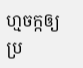ហ្មចក្កឲ្យប្រ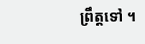ព្រឹត្តទៅ ។